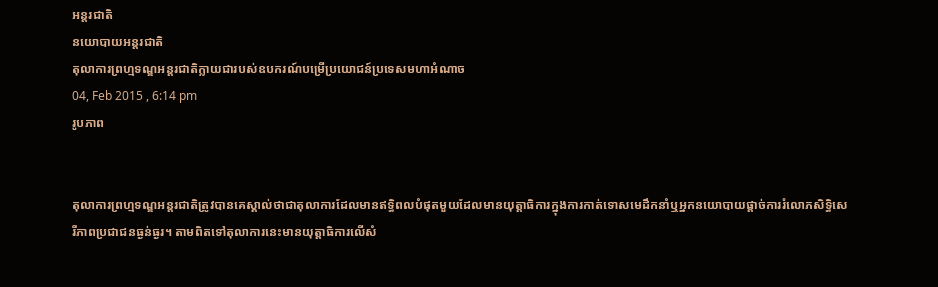អន្តរជាតិ
នយោបាយអន្តរជាតិ
តុលាការព្រហ្មទណ្ឌអន្តរជាតិក្លាយជារបស់ឧបករណ៍បម្រើប្រយោជន៍ប្រទេសមហាអំណាច
04, Feb 2015 , 6:14 pm
រូបភាព


តុលាការព្រហ្មទណ្ឌអន្តរជាតិត្រូវបានគេស្គាល់ថាជាតុលាការដែលមានឥទ្ធិពលបំផុតមួយដែលមានយុត្តាធិការក្នុងការកាត់ទោសមេដឹកនាំឬអ្នកនយោបាយផ្តាច់ការរំលោភសិទ្ធិសេរីភាពប្រជាជនធ្ងន់ធ្ងរ។ តាមពិតទៅតុលាការនេះមានយុត្តាធិការលើសំ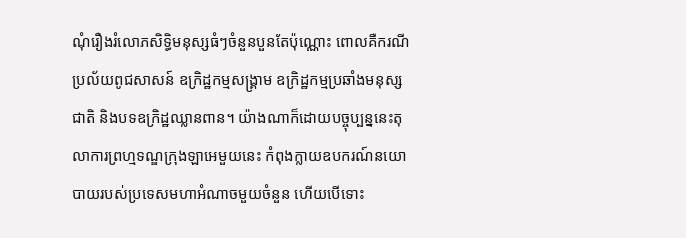ណុំរឿងរំលោភសិទ្ធិមនុស្សធំៗចំនួនបួនតែប៉ុណ្ណោះ ពោលគឺករណីប្រល័យពូជសាសន៍ ឧក្រិដ្ឋកម្មសង្គ្រាម ឧក្រិដ្ឋកម្មប្រឆាំងមនុស្សជាតិ និងបទឧក្រិដ្ឋឈ្លានពាន។ យ៉ាងណាក៏ដោយបច្ចុប្បន្ននេះតុលាការព្រហ្មទណ្ឌក្រុងឡាអេមួយនេះ កំពុងក្លាយឧបករណ៍នយោបាយរបស់ប្រទេសមហាអំណាចមួយចំនួន ហើយបើទោះ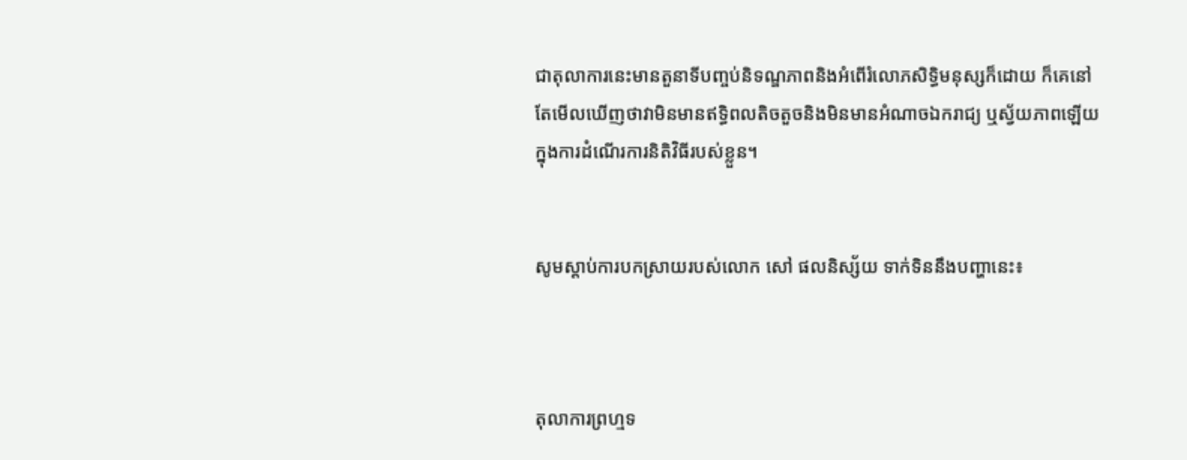ជាតុលាការនេះមានតួនាទីបញ្ចប់និទណ្ឌភាពនិងអំពើរំលោភសិទ្ធិមនុស្សក៏ដោយ ក៏គេនៅតែមើលឃើញថាវាមិនមានឥទ្ធិពលតិចតួចនិងមិនមានអំណាចឯករាជ្យ ឬស្វ័យភាពឡើយក្នុងការដំណើរការនិតិវិធីរបស់ខ្លួន។


សូមស្តាប់ការបកស្រាយរបស់លោក សៅ ផលនិស្ស័យ ទាក់ទិននឹងបញ្ហានេះ៖



តុលាការព្រហ្មទ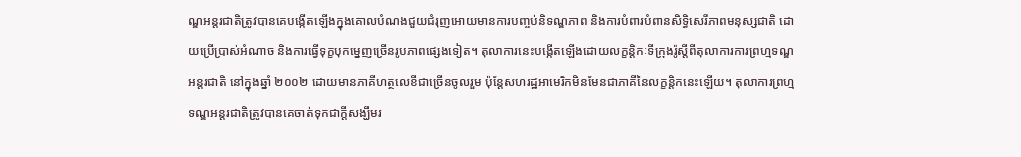ណ្ឌអន្តរជាតិត្រូវបានគេបង្កើតឡើងក្នុងគោលបំណងជួយជំរុញអោយមានការបញ្ចប់និទណ្ឌភាព និងការបំពារបំពានសិទ្ធិសេរីភាពមនុស្សជាតិ ដោយប្រើប្រាស់អំណាច និងការធ្វើទុក្ខបុកម្នេញច្រើនរូបភាពផ្សេងទៀត។ តុលាការនេះបង្កើតឡើងដោយលក្ខន្តិកៈទីក្រុងរ៉ូស្តីពីតុលាការការព្រហ្មទណ្ឌអន្តរជាតិ នៅក្នុងឆ្នាំ ២០០២ ដោយមានភាគីហត្ថលេខីជាច្រើនចូលរួម ប៉ុន្តែសហរដ្ឋអាមេរិកមិនមែនជាភាគីនៃលក្ខន្តិកនេះឡើយ។ តុលាការព្រហ្មទណ្ឌអន្តរជាតិត្រូវបានគេចាត់ទុកជាក្តីសង្ឃឹមរ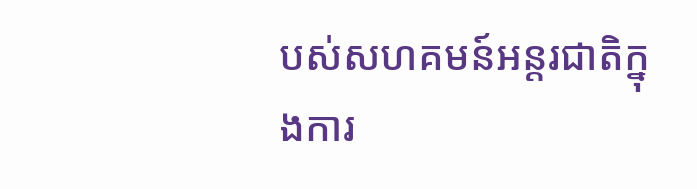បស់សហគមន៍អន្តរជាតិក្នុងការ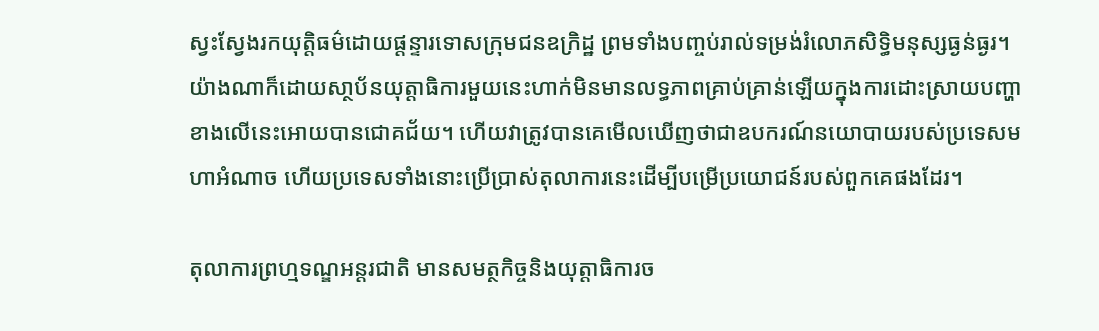ស្វះស្វែងរកយុត្តិធម៌ដោយផ្តន្ទារទោសក្រុមជនឧក្រិដ្ឋ ព្រមទាំងបញ្ចប់រាល់ទម្រង់រំលោភសិទ្ធិមនុស្សធ្ងន់ធ្ងរ។ យ៉ាងណាក៏ដោយសា្ថប័នយុត្តាធិការមួយនេះហាក់មិនមានលទ្ធភាពគ្រាប់គ្រាន់ឡើយក្នុងការដោះស្រាយបញ្ហាខាងលើនេះអោយបានជោគជ័យ។ ហើយវាត្រូវបានគេមើលឃើញថាជាឧបករណ៍នយោបាយរបស់ប្រទេសមហាអំណាច ហើយប្រទេសទាំងនោះប្រើប្រាស់តុលាការនេះដើម្បីបម្រើប្រយោជន៍របស់ពួកគេផងដែរ។

តុលាការព្រហ្មទណ្ឌអន្តរជាតិ មានសមត្ថកិច្ចនិងយុត្តាធិការច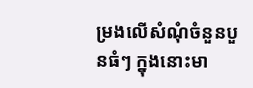ម្រងលើសំណុំចំនួនបួនធំៗ ក្នុងនោះមា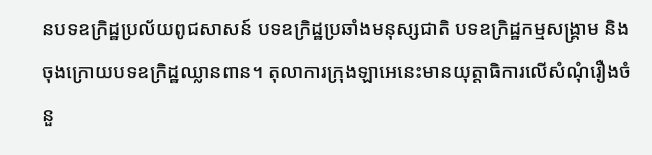នបទឧក្រិដ្ឋប្រល័យពូជសាសន៍ បទឧក្រិដ្ឋប្រឆាំងមនុស្សជាតិ បទឧក្រិដ្ឋកម្មសង្គ្រាម និងចុងក្រោយបទឧក្រិដ្ឋឈ្លានពាន។ តុលាការក្រុងឡាអេនេះមានយុត្តាធិការលើសំណុំរឿងចំនួ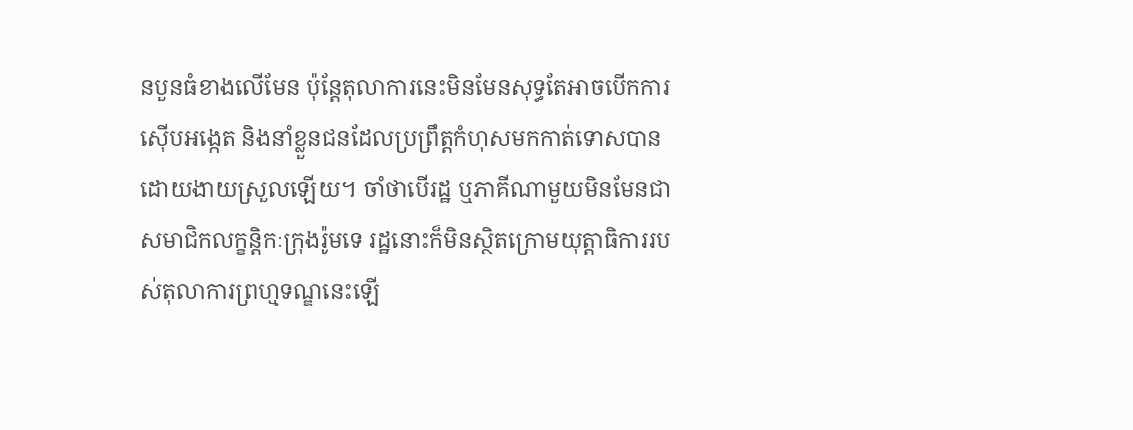នបួនធំខាងលើមែន ប៉ុន្តែតុលាការនេះមិនមែនសុទ្ធតែអាចបើកការស៊ើបអង្កេត និងនាំខ្លួនជនដែលប្រព្រឹត្តកំហុសមកកាត់ទោសបានដោយងាយស្រួលឡើយ។ ចាំថាបើរដ្ឋ ឬភាគីណាមួយមិនមែនជាសមាជិកលក្ខន្តិកៈក្រុងរ៉ូមទេ រដ្ឋនោះក៏មិនស្ថិតក្រោមយុត្តាធិការរបស់តុលាការព្រហ្មទណ្ឌនេះឡើ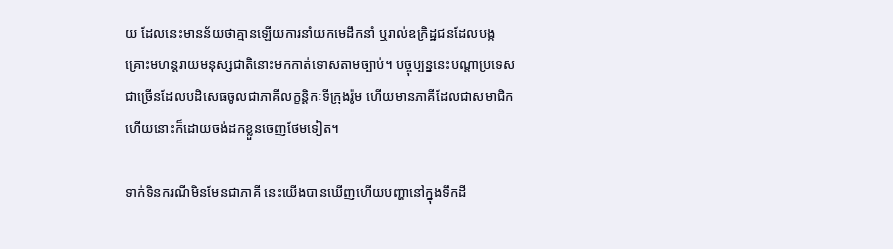យ ដែលនេះមានន័យថាគ្មានឡើយការនាំយកមេដឹកនាំ ឬរាល់ឧក្រិដ្ឋជនដែលបង្កគ្រោះមហន្តរាយមនុស្សជាតិនោះមកកាត់ទោសតាមច្បាប់។ បច្ចុប្បន្ននេះបណ្តាប្រទេសជាច្រើនដែលបដិសេធចូលជាភាគីលក្ខន្តិកៈទីក្រុងរ៉ូម ហើយមានភាគីដែលជាសមាជិកហើយនោះក៏ដោយចង់ដកខ្លួនចេញថែមទៀត។

ទាក់ទិនករណីមិនមែនជាភាគី នេះយើងបានឃើញហើយបញ្ហានៅក្នុងទឹកដី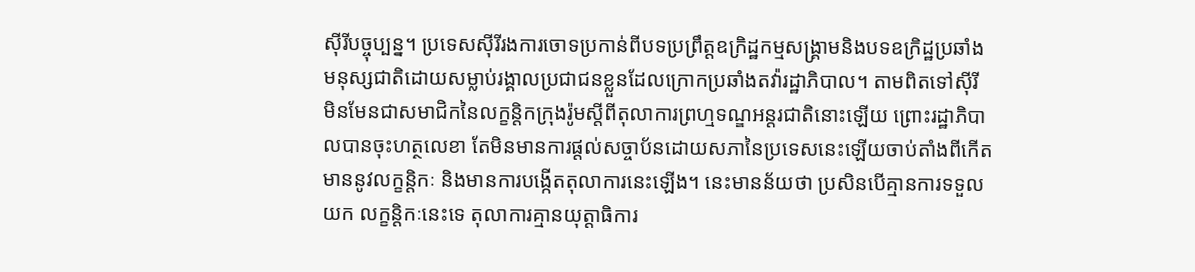ស៊ីរីបច្ចុប្បន្ន។ ប្រទេសស៊ីរីរងការចោទប្រកាន់ពីបទប្រព្រឹត្តឧក្រិដ្ឋកម្មសង្គ្រាមនិងបទឧក្រិដ្ឋប្រឆាំងមនុស្សជាតិដោយសម្លាប់រង្គាលប្រជាជនខ្លួនដែលក្រោកប្រឆាំងតវ៉ារដ្ឋាភិបាល។ តាមពិតទៅស៊ីរី មិនមែនជាសមាជិកនៃលក្ខន្តិកក្រុងរ៉ូមស្តីពីតុលាការព្រហ្មទណ្ឌអន្តរជាតិនោះឡើយ ព្រោះរដ្ឋាភិបាលបានចុះហត្ថលេខា តែមិនមានការផ្តល់សច្ចាប័នដោយសភានៃប្រទេសនេះឡើយចាប់តាំងពីកើតមាននូវលក្ខន្តិកៈ និងមានការបង្កើតតុលាការនេះឡើង។ នេះមានន័យថា ប្រសិនបើគ្មានការទទួលយក លក្ខន្តិកៈនេះទេ តុលាការគ្មានយុត្តាធិការ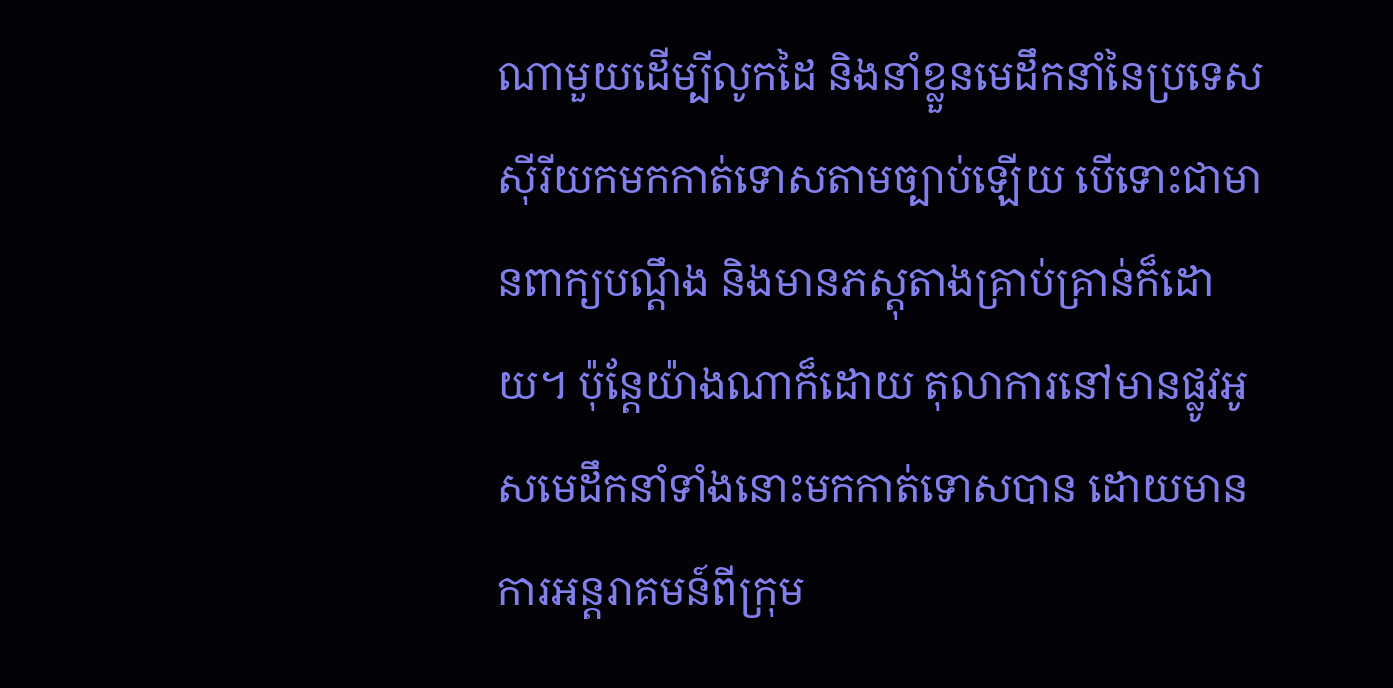ណាមួយដើម្បីលូកដៃ និងនាំខ្លួនមេដឹកនាំនៃប្រទេសស៊ីរីយកមកកាត់ទោសតាមច្បាប់ឡើយ បើទោះជាមានពាក្យបណ្តឹង និងមានភស្តុតាងគ្រាប់គ្រាន់ក៏ដោយ។ ប៉ុន្តែយ៉ាងណាក៏ដោយ តុលាការនៅមានផ្លូវអូសមេដឹកនាំទាំងនោះមកកាត់ទោសបាន ដោយមានការអន្តរាគមន៍ពីក្រុម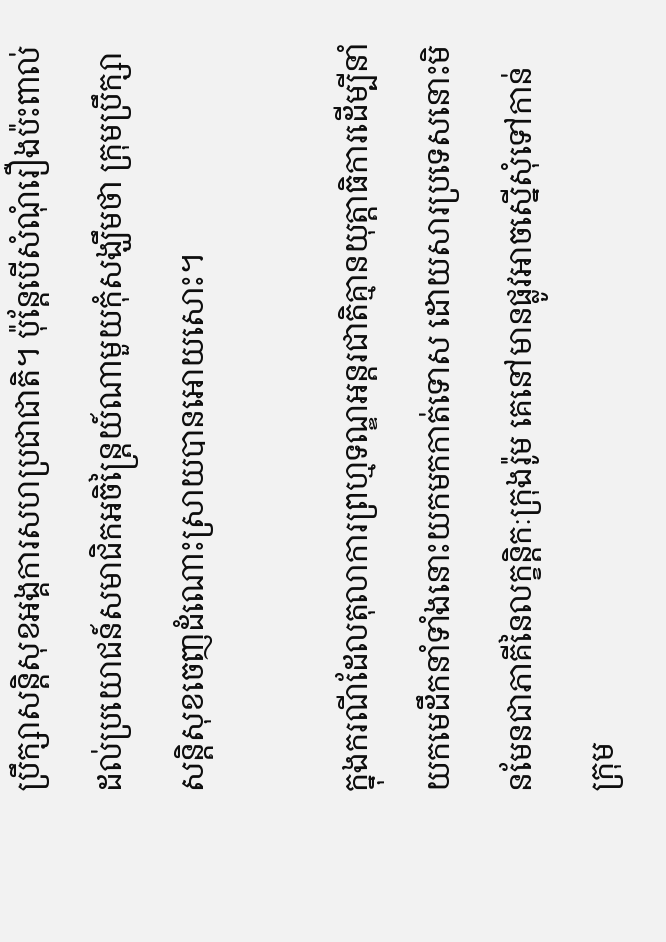ប្រឹក្សាសន្តិសុខអង្គការសហប្រជាជាតិ។ ប៉ុន្តែបើសំណុំរឿងប៉ះពាល់ដល់ប្រយោជន៍សមាជិកអចិន្ត្រៃយ៍ណាមួយកុំសង្ឃឹមថា ក្រុមប្រឹក្សាសន្តិសុខចេញដំណោះស្រាយបានអោយសោះ។

ក្នុងករណីដែលតុលាការព្រហ្មទណ្ឌអន្តរជាតិគ្មានយុត្តាធិការដើម្បីនាំយកមេដឹកនាំទាំងនោះយកមកកាត់ទោស ដោយសារប្រទេសនោះមិនមែនជាភាគីនៃលក្ខន្តិកៈក្រុងរ៉ូម គេនៅមានផ្លូវអាចស្នើសុំទៅកាន់ក្រុម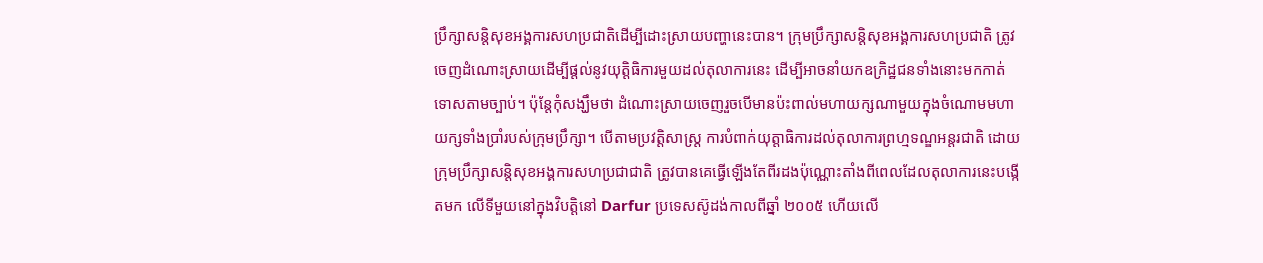ប្រឹក្សាសន្តិសុខអង្គការសហប្រជាតិដើម្បីដោះស្រាយបញ្ហានេះបាន។ ក្រុមប្រឹក្សាសន្តិសុខអង្គការសហប្រជាតិ ត្រូវចេញដំណោះស្រាយដើម្បីផ្តល់នូវយុត្តិធិការមួយដល់តុលាការនេះ ដើម្បីអាចនាំយកឧក្រិដ្ឋជនទាំងនោះមកកាត់ទោសតាមច្បាប់។ ប៉ុន្តែកុំសង្ឃឹមថា ដំណោះស្រាយចេញរួចបើមានប៉ះពាល់មហាយក្សណាមួយក្នុងចំណោមមហាយក្សទាំងប្រាំរបស់ក្រុមប្រឹក្សា។ បើតាមប្រវត្តិសាស្ត្រ ការបំពាក់យុត្តាធិការដល់តុលាការព្រហ្មទណ្ឌអន្តរជាតិ ដោយក្រុមប្រឹក្សាសន្តិសុខអង្គការសហប្រជាជាតិ ត្រូវបានគេធ្វើឡើងតែពីរដងប៉ុណ្ណោះតាំងពីពេលដែលតុលាការនេះបង្កើតមក លើទីមួយនៅក្នុងវិបត្តិនៅ Darfur ប្រទេសស៊ូដង់កាលពីឆ្នាំ ២០០៥ ហើយលើ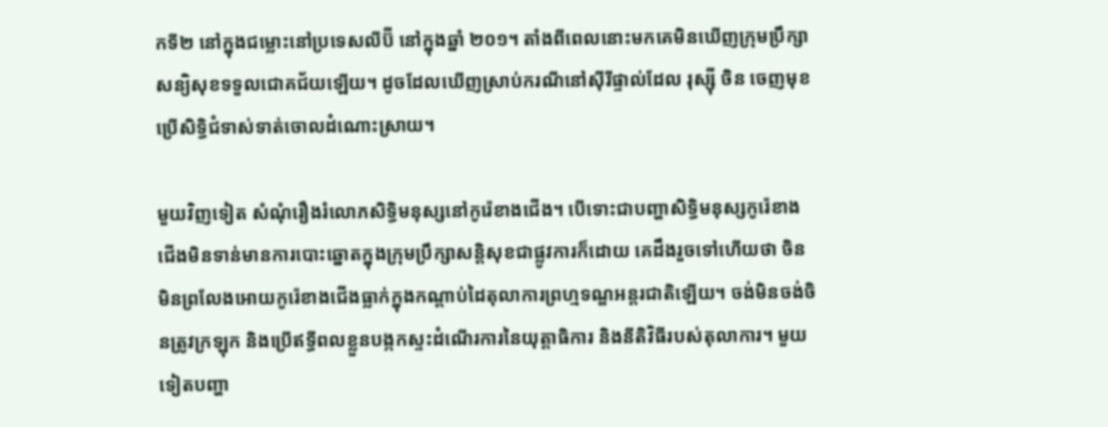កទី២ នៅក្នុងជម្លោះនៅប្រទេសលីប៊ី នៅក្នុងឆ្នាំ ២០១។ តាំងពីពេលនោះមកគេមិនឃើញក្រុមប្រឹក្សាសន្យិសុខទទួលជោគជ័យឡើយ។ ដូចដែលឃើញស្រាប់ករណីនៅស៊ីរីផ្ទាល់ដែល រុស្ស៊ី ចិន ចេញមុខប្រើសិទ្ធិជំទាស់ទាត់ចោលដំណោះស្រាយ។

មួយវិញទៀត សំណុំរឿងរំលោភសិទ្ធិមនុស្សនៅកូរ៉េខាងជើង។ បើទោះជាបញ្ហាសិទ្ធិមនុស្សកូរ៉េខាងជើងមិនទាន់មានការបោះឆ្នោតក្នុងក្រុមប្រឹក្សាសន្តិសុខជាផ្លូវការក៏ដោយ គេដឹងរួចទៅហើយថា ចិន មិនព្រលែងអោយកូរ៉េខាងជើងធ្លាក់ក្នុងកណ្តាប់ដៃតុលាការព្រហ្មទណ្ឌអន្តរជាតិឡើយ។ ចង់មិនចង់ចិនត្រូវក្រឡុក និងប្រើឥទ្ធីពលខ្លួនបង្កកស្ទះដំណើរការនៃយុត្តាធិការ និងនីតិវិធីរបស់តុលាការ។ មួយទៀតបញ្ហា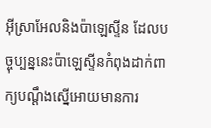អ៊ីស្រាអែលនិងប៉ាឡេស្ទីន ដែលបច្ចុប្បន្ននេះប៉ាឡេស្ទីនកំពុងដាក់ពាក្យបណ្តឹងស្នើអោយមានការ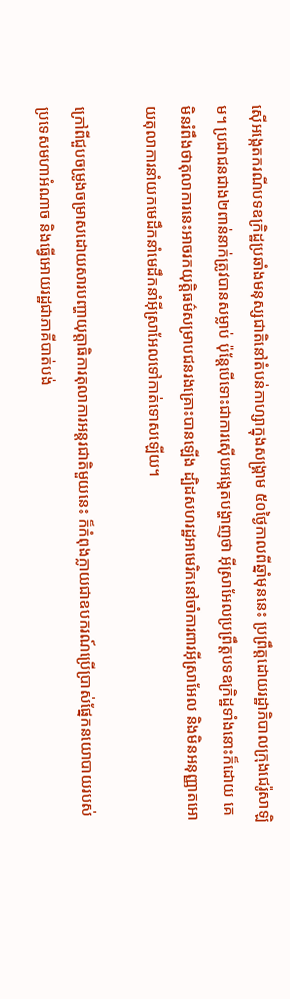ស៊ើអង្កេតករណីបទឧក្រិដ្ឋប្រឆាំងមនុស្សជាតិនៅតំបន់កាហ្សាក្នុងសង្គ្រាម ៥០ថ្ងៃកាលពីឆ្នាំមុននេះ ប្រព្រឹត្តដោយរដ្ឋាភិបាលក្រុងជេរ៉ូសាឡិម។ ប្រជាជនជាង២ពាន់នាក់ត្រូវបានសម្លាប់ ប៉ុន្តែបើទោះជាការស៊ើបអង្កេតបង្ហាញថា អ៊ីស្រាអែលប្រព្រឹត្តបទឧក្រិដ្ឋទាំងនោះក៏ដោយ គេមិនរំពឹងថាតុលាការនេះអាចរកយុត្តិធម៌សម្រាបជនរងគ្រោះបានឡើង ដ្បិដសហរដ្ឋអាមេរិកនៅចាំការពារអ៊ីស្រាអែល និងមិនអនុញ្ញាតអោយតុលាការនាំយកមេដឹកនាំមេដឹកនាំអ៊ីស្រាអែលទៅកាត់ទោសឡើយ។

ក្រៅពីជួបចម្រូងចម្រាសដោយសារបញ្ហាយុត្តាធិការតុលាការអន្តរជាតិមួយនេះ ក៏កំពុងក្លាយជាឧបករណ៍ប្រើប្រាស់ផ្នែកនយោបាយរបស់ប្រទេសមហាអំណាច និងធ្វើអោយរដ្ឋជាភាគីបាត់បង់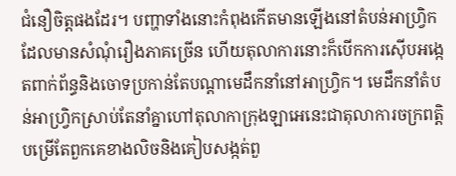ជំនឿចិត្តផងដែរ។ បញ្ហាទាំងនោះកំពុងកើតមានឡើងនៅតំបន់អាហ្វ្រិក ដែលមានសំណុំរឿងភាគច្រើន ហើយតុលាការនោះក៏បើកការស៊ើបអង្កេតពាក់ព័ន្ធនិងចោទប្រកាន់តែបណ្តាមេដឹកនាំនៅអាហ្វ្រិក។ មេដឹកនាំតំបន់អាហ្វ្រិកស្រាប់តែនាំគ្នាហៅតុលាកាក្រុងឡាអេនេះជាតុលាការចក្រពត្តិបម្រើតែពួកគេខាងលិចនិងគៀបសង្កត់ពួ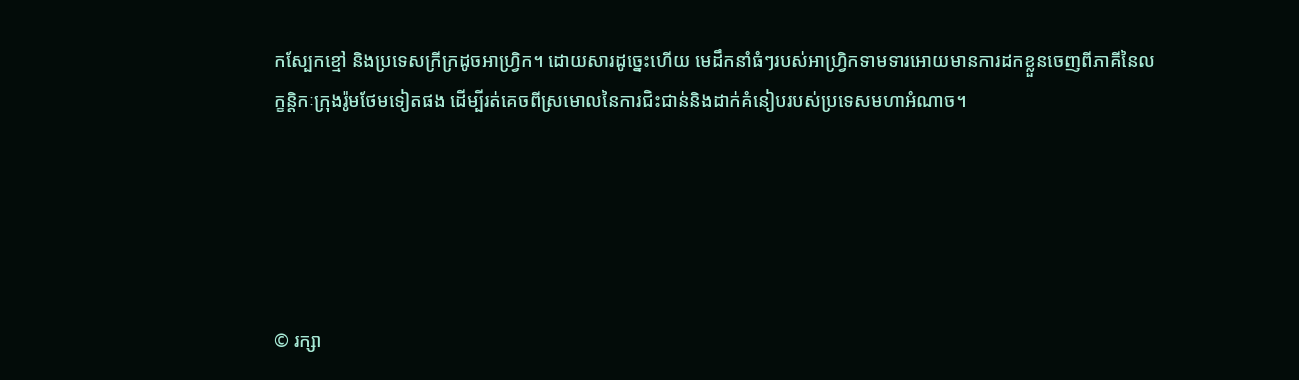កស្បែកខ្មៅ និងប្រទេសក្រីក្រដូចអាហ្វ្រិក។ ដោយសារដូច្នេះហើយ មេដឹកនាំធំៗរបស់អាហ្វ្រិកទាមទារអោយមានការដកខ្លួនចេញពីភាគីនៃលក្ខន្តិកៈក្រុងរ៉ូមថែមទៀតផង ដើម្បីរត់គេចពីស្រមោលនៃការជិះជាន់និងដាក់គំនៀបរបស់ប្រទេសមហាអំណាច។





© រក្សា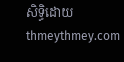សិទ្ធិដោយ thmeythmey.com